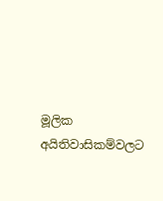මූලික අයිතිවාසිකම්වලට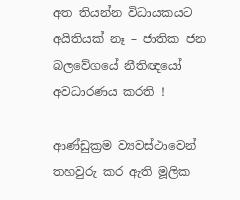අත තියන්න විධායකයට අයිතියක් නෑ – ජාතික ජන බලවේගයේ නීතිඥයෝ අවධාරණය කරති !

ආණ්ඩුක්‍රම ව්‍යවස්ථාවෙන් තහවුරු කර ඇති මූලික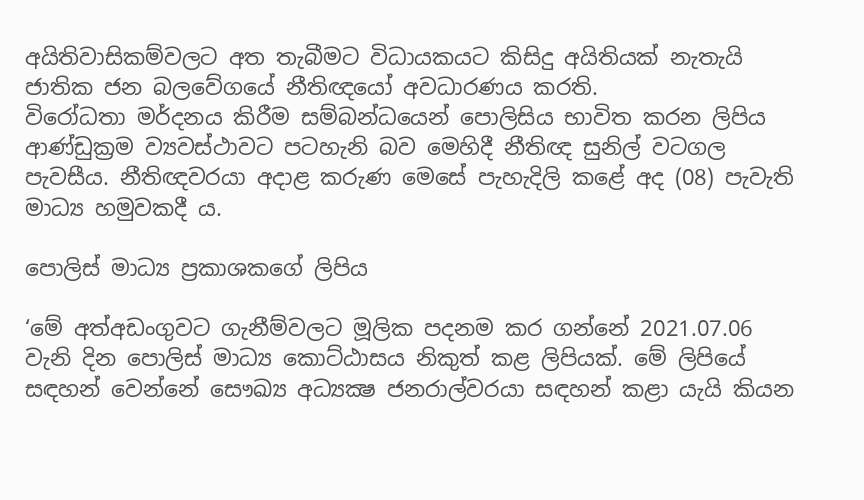අයිතිවාසිකම්වලට අත තැබීමට විධායකයට කිසිදු අයිතියක් නැතැයි ජාතික ජන බලවේගයේ නීතිඥයෝ අවධාරණය කරති.
විරෝධතා මර්දනය කිරීම සම්බන්ධයෙන් පොලිසිය භාවිත කරන ලිපිය ආණ්ඩුක්‍රම ව්‍යවස්ථාවට පටහැනි බව මෙහිදී නීතිඥ සුනිල් වටගල පැවසීය. නීතිඥවරයා අදාළ කරුණ මෙසේ පැහැදිලි කළේ අද (08) පැවැති මාධ්‍ය හමුවකදී ය.

පොලිස් මාධ්‍ය ප්‍රකාශකගේ ලිපිය

‘මේ අත්අඩංගුවට ගැනීම්වලට මූලික පදනම කර ගන්නේ 2021.07.06 වැනි දින පොලිස් මාධ්‍ය කොට්ඨාසය නිකුත් කළ ලිපියක්. මේ ලිපියේ සඳහන් වෙන්නේ සෞඛ්‍ය අධ්‍යක්‍ෂ ජනරාල්වරයා සඳහන් කළා යැයි කියන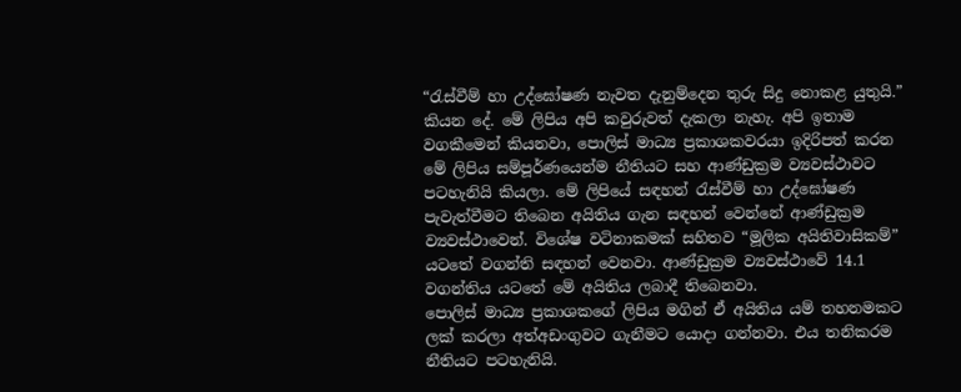“රැස්වීම් හා උද්ඝෝෂණ නැවත දැනුම්දෙන තුරු සිදු නොකළ යුතුයි.” කියන දේ. මේ ලිපිය අපි කවුරුවත් දැකලා නැහැ. අපි ඉතාම වගකීමෙන් කියනවා, පොලිස් මාධ්‍ය ප්‍රකාශකවරයා ඉදිරිපත් කරන මේ ලිපිය සම්පූර්ණයෙන්ම නීතියට සහ ආණ්ඩුක්‍රම ව්‍යවස්ථාවට පටහැනියි කියලා. මේ ලිපියේ සඳහන් රැස්වීම් හා උද්ඝෝෂණ පැවැත්වීමට තිබෙන අයිතිය ගැන සඳහන් වෙන්නේ ආණ්ඩුක්‍රම ව්‍යවස්ථාවෙන්. විශේෂ වටිනාකමක් සහිතව “මූලික අයිතිවාසිකම්” යටතේ වගන්ති සඳහන් වෙනවා. ආණ්ඩුක්‍රම ව්‍යවස්ථාවේ 14.1 වගන්තිය යටතේ මේ අයිතිය ලබාදී තිබෙනවා.
පොලිස් මාධ්‍ය ප්‍රකාශකගේ ලිපිය මගින් ඒ අයිතිය යම් තහනමකට ලක් කරලා අත්අඩංගුවට ගැනීමට යොදා ගන්නවා. එය තනිකරම නීතියට පටහැනියි.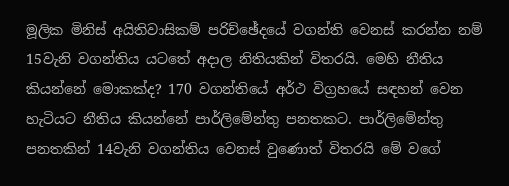මූලික මිනිස් අයිතිවාසිකම් පරිච්ඡේදයේ වගන්ති වෙනස් කරන්න නම් 15වැනි වගන්තිය යටතේ අදාල නිතියකින් විතරයි. මෙහි නීතිය කියන්නේ මොකක්ද? 170 වගන්තියේ අර්ථ විග්‍රහයේ සඳහන් වෙන හැටියට නීතිය කියන්නේ පාර්ලිමේන්තු පනතකට. පාර්ලිමේන්තු පනතකින් 14වැනි වගන්තිය වෙනස් වුණොත් විතරයි මේ වගේ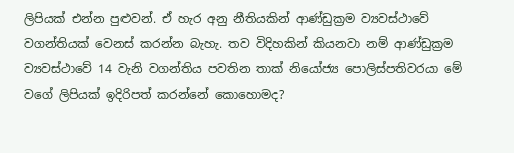ලිපියක් එන්න පුළුවන්. ඒ හැර අනු නීතියකින් ආණ්ඩුක්‍රම ව්‍යවස්ථාවේ වගන්තියක් වෙනස් කරන්න බැහැ. තව විදිහකින් කියනවා නම් ආණ්ඩුක්‍රම ව්‍යවස්ථාවේ 14 වැනි වගන්තිය පවතින තාක් නියෝජ්‍ය පොලිස්පතිවරයා මේ වගේ ලිපියක් ඉදිරිපත් කරන්නේ කොහොමද?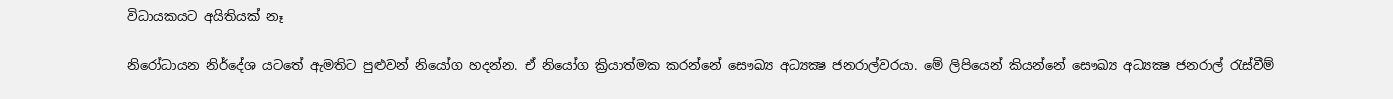විධායකයට අයිතියක් නෑ

නිරෝධායන නිර්දේශ යටතේ ඇමතිට පුළුවන් නියෝග හදන්න. ඒ නියෝග ක්‍රියාත්මක කරන්නේ සෞඛ්‍ය අධ්‍යක්‍ෂ ජනරාල්වරයා. මේ ලිපියෙන් කියන්නේ සෞඛ්‍ය අධ්‍යක්‍ෂ ජනරාල් රැස්වීම්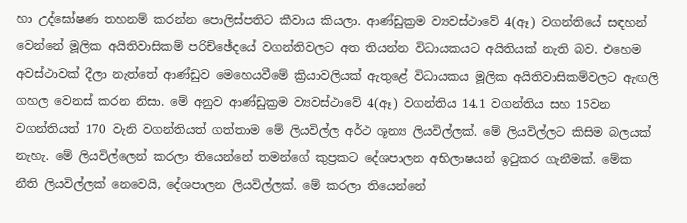හා උද්ඝෝෂණ තහනම් කරන්න පොලිස්පතිට කීවාය කියලා. ආණ්ඩුක්‍රම ව්‍යවස්ථාවේ 4(ඈ) වගන්තියේ සඳහන් වෙන්නේ මූලික අයිතිවාසිකම් පරිච්ඡේදයේ වගන්තිවලට අත තියන්න විධායකයට අයිතියක් නැති බව. එහෙම අවස්ථාවක් දීලා නැත්තේ ආණ්ඩුව මෙහෙයවීමේ ක්‍රියාවලියක් ඇතුළේ විධායකය මූලික අයිතිවාසිකම්වලට ඇඟලි ගහල වෙනස් කරන නිසා. මේ අනුව ආණ්ඩුක්‍රම ව්‍යවස්ථාවේ 4(ඈ) වගන්තිය 14.1 වගන්තිය සහ 15වන වගන්තියත් 170 වැනි වගන්තියත් ගත්තාම මේ ලියවිල්ල අර්ථ ශූන්‍ය ලියවිල්ලක්. මේ ලියවිල්ලට කිසිම බලයක් නැහැ. මේ ලියවිල්ලෙන් කරලා තියෙන්නේ තමන්ගේ කුප්‍රකට දේශපාලන අභිලාෂයන් ඉටුකර ගැනීමක්. මේක නීති ලියවිල්ලක් නෙවෙයි, දේශපාලන ලියවිල්ලක්. මේ කරලා තියෙන්නේ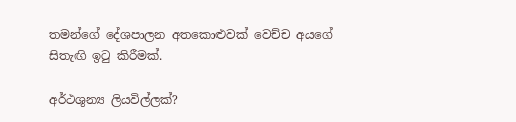තමන්ගේ දේශපාලන අතකොළුවක් වෙච්ච අයගේ සිතැඟි ඉටු කිරීමක්.

අර්ථශුන්‍ය ලියවිල්ලක්?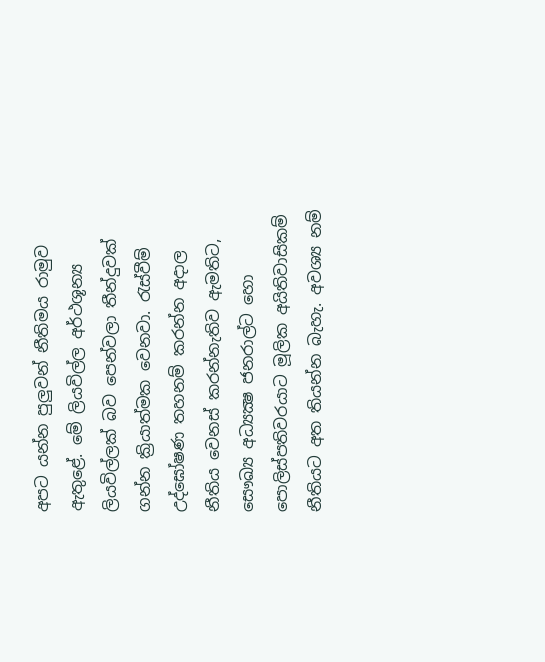අපට යන්න පුලුවන් නීතිමය රාමුව ඇතුළේ. මේ ලියවිල්ල අර්ථශූන්‍ය ලියවිල්ලක් බව පෙන්වලා තීන්දුවක් ගන්න ක්‍රියාත්මක වෙනවා. රැස්වීම් උද්ඝෝෂණ තහනම් කරන්න අදාල නීතිය වෙනස් කරන්නැතිව ඇමතිට, සෞඛ්‍ය අධ්‍යක්‍ෂ ජනරාල්ට හො පොලිස්පතිවරයාට මූලික අයිතිවාසිකම් නීතියට අත තියන්න බැහැ. අවශ්‍ය නම්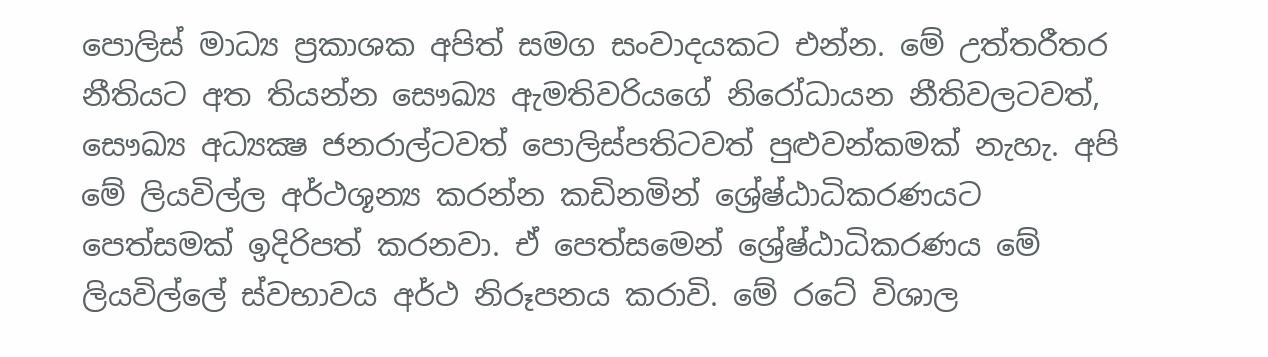පොලිස් මාධ්‍ය ප්‍රකාශක අපිත් සමග සංවාදයකට එන්න. මේ උත්තරීතර නීතියට අත තියන්න සෞඛ්‍ය ඇමතිවරියගේ නිරෝධායන නීතිවලටවත්, සෞඛ්‍ය අධ්‍යක්‍ෂ ජනරාල්ටවත් පොලිස්පතිටවත් පුළුවන්කමක් නැහැ. අපි මේ ලියවිල්ල අර්ථශූන්‍ය කරන්න කඩිනමින් ශ්‍රේෂ්ඨාධිකරණයට පෙත්සමක් ඉදිරිපත් කරනවා. ඒ පෙත්සමෙන් ශ්‍රේෂ්ඨාධිකරණය මේ ලියවිල්ලේ ස්වභාවය අර්ථ නිරූපනය කරාවි. මේ රටේ විශාල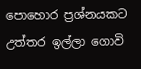පොහොර ප්‍රශ්නයකට උත්තර ඉල්ලා ගොවි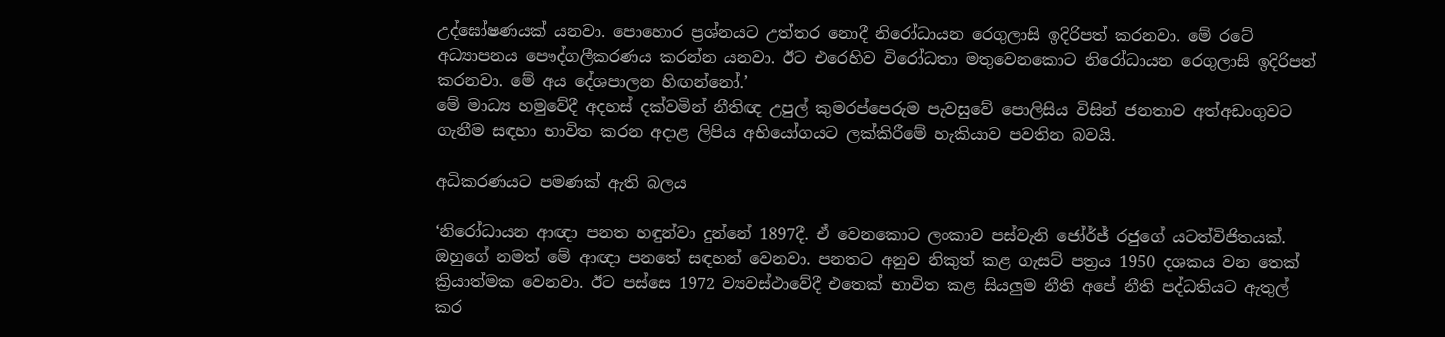උද්ඝෝෂණයක් යනවා. පොහොර ප්‍රශ්නයට උත්තර නොදී නිරෝධායන රෙගුලාසි ඉදිරිපත් කරනවා. මේ රටේ අධ්‍යාපනය පෞද්ගලීකරණය කරන්න යනවා. ඊට එරෙහිව විරෝධතා මතුවෙනකොට නිරෝධායන රෙගුලාසි ඉදිරිපත් කරනවා. මේ අය දේශපාලන හිඟන්නෝ.’
මේ මාධ්‍ය හමුවේදී අදහස් දක්වමින් නීතිඥ උපුල් කුමරප්පෙරුම පැවසුවේ පොලිසිය විසින් ජනතාව අත්අඩංගුවට ගැනීම සඳහා භාවිත කරන අදාළ ලිපිය අභියෝගයට ලක්කිරීමේ හැකියාව පවතින බවයි.

අධිකරණයට පමණක් ඇති බලය

‘නිරෝධායන ආඥා පනත හඳුන්වා දුන්නේ 1897දී. ඒ වෙනකොට ලංකාව පස්වැනි ජෝර්ජ් රජුගේ යටත්විජිතයක්. ඔහුගේ නමත් මේ ආඥා පනතේ සඳහන් වෙනවා. පනතට අනුව නිකුත් කළ ගැසට් පත්‍රය 1950 දශකය වන තෙක් ක්‍රියාත්මක වෙනවා. ඊට පස්සෙ 1972 ව්‍යවස්ථාවේදී එතෙක් භාවිත කළ සියලුම නීති අපේ නීති පද්ධතියට ඇතුල් කර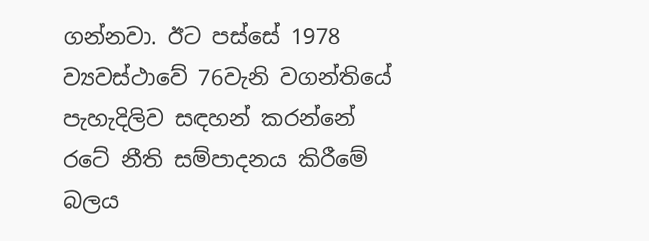ගන්නවා. ඊට පස්සේ 1978 ව්‍යවස්ථාවේ 76වැනි වගන්තියේ පැහැදිලිව සඳහන් කරන්නේ රටේ නීති සම්පාදනය කිරීමේ බලය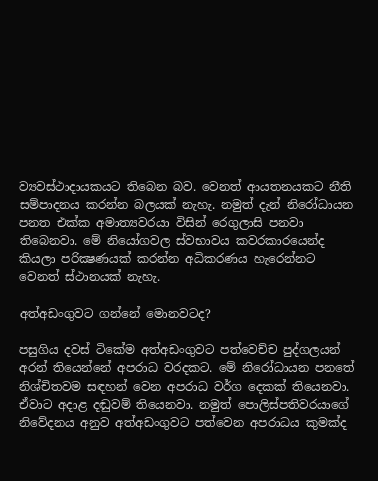ව්‍යවස්ථාදායකයට තිබෙන බව. වෙනත් ආයතනයකට නීති සම්පාදනය කරන්න බලයක් නැහැ. නමුත් දැන් නිරෝධායන පනත එක්ක අමාත්‍යවරයා විසින් රෙගුලාසි පනවා තිබෙනවා. මේ නියෝගවල ස්වභාවය කවරකාරයෙන්ද කියලා පරික්‍ෂණයක් කරන්න අධිකරණය හැරෙන්නට වෙනත් ස්ථානයක් නැහැ.

අත්අඩංගුවට ගන්නේ මොනවටද?

පසුගිය දවස් ටිකේම අත්අඩංගුවට පත්වෙච්ච පුද්ගලයන් අරන් තියෙන්නේ අපරාධ වරදකට. මේ නිරෝධායන පනතේ නිශ්චිතවම සඳහන් වෙන අපරාධ වර්ග දෙකක් තියෙනවා. ඒවාට අදාළ දඬුවම් තියෙනවා. නමුත් පොලිස්පතිවරයාගේ නිවේදනය අනුව අත්අඩංගුවට පත්වෙන අපරාධය කුමක්ද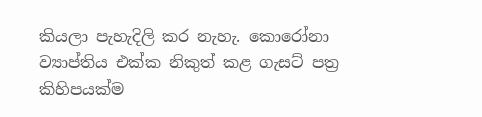කියලා පැහැදිලි කර නැහැ. කොරෝනා ව්‍යාප්තිය එක්ක නිකුත් කළ ගැසට් පත්‍ර කිහිපයක්ම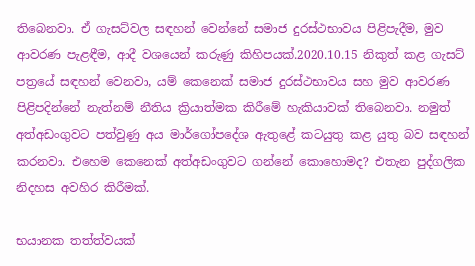තිබෙනවා. ඒ ගැසට්වල සඳහන් වෙන්නේ සමාජ දුරස්ථභාවය පිළිපැදීම, මුව ආවරණ පැළඳීම, ආදී වශයෙන් කරුණු කිහිපයක්.2020.10.15 නිකුත් කළ ගැසට් පත්‍රයේ සඳහන් වෙනවා, යම් කෙනෙක් සමාජ දුරස්ථභාවය සහ මුව ආවරණ පිළිපදින්නේ නැත්නම් නීතිය ක්‍රියාත්මක කිරීමේ හැකියාවක් තිබෙනවා. නමුත් අත්අඩංගුවට පත්වුණු අය මාර්ගෝපදේශ ඇතුළේ කටයුතු කළ යුතු බව සඳහන් කරනවා. එහෙම කෙනෙක් අත්අඩංගුවට ගන්නේ කොහොමද? එතැන පුද්ගලික නිදහස අවහිර කිරීමක්.

භයානක තත්ත්වයක්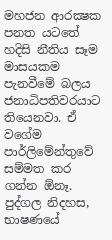මහජන ආරක්‍ෂක පනත යටතේ හදිසි නීතිය සෑම මාසයකම පැනවීමේ බලය ජනාධිපතිවරයාට තියෙනවා. ඒ වගේම පාර්ලිමේන්තුවේ සම්මත කර ගන්න ඕනෑ. පුද්ගල නිදහස, භාෂණයේ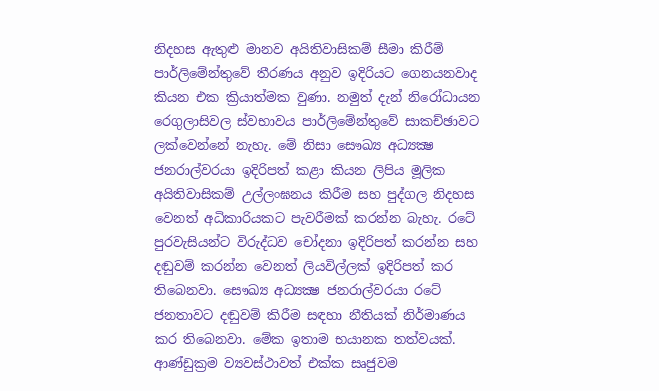නිදහස ඇතුළු මානව අයිතිවාසිකම් සීමා කිරීම් පාර්ලිමේන්තුවේ තීරණය අනුව ඉදිරියට ගෙනයනවාද කියන එක ක්‍රියාත්මක වුණා. නමුත් දැන් නිරෝධායන රෙගුලාසිවල ස්වභාවය පාර්ලිමේන්තුවේ සාකච්ඡාවට ලක්වෙන්නේ නැහැ. මේ නිසා සෞඛ්‍ය අධ්‍යක්‍ෂ ජනරාල්වරයා ඉදිරිපත් කළා කියන ලිපිය මූලික අයිතිවාසිකම් උල්ලංඝනය කිරීම සහ පුද්ගල නිදහස වෙනත් අධිකාරියකට පැවරීමක් කරන්න බැහැ. රටේ පුරවැසියන්ට විරුද්ධව චෝදනා ඉදිරිපත් කරන්න සහ දඬුවම් කරන්න වෙනත් ලියවිල්ලක් ඉදිරිපත් කර තිබෙනවා. සෞඛ්‍ය අධ්‍යක්‍ෂ ජනරාල්වරයා රටේ ජනතාවට දඬුවම් කිරීම සඳහා නීතියක් නිර්මාණය කර තිබෙනවා. මේක ඉතාම භයානක තත්වයක්. ආණ්ඩුක්‍රම ව්‍යවස්ථාවත් එක්ක සෘජුවම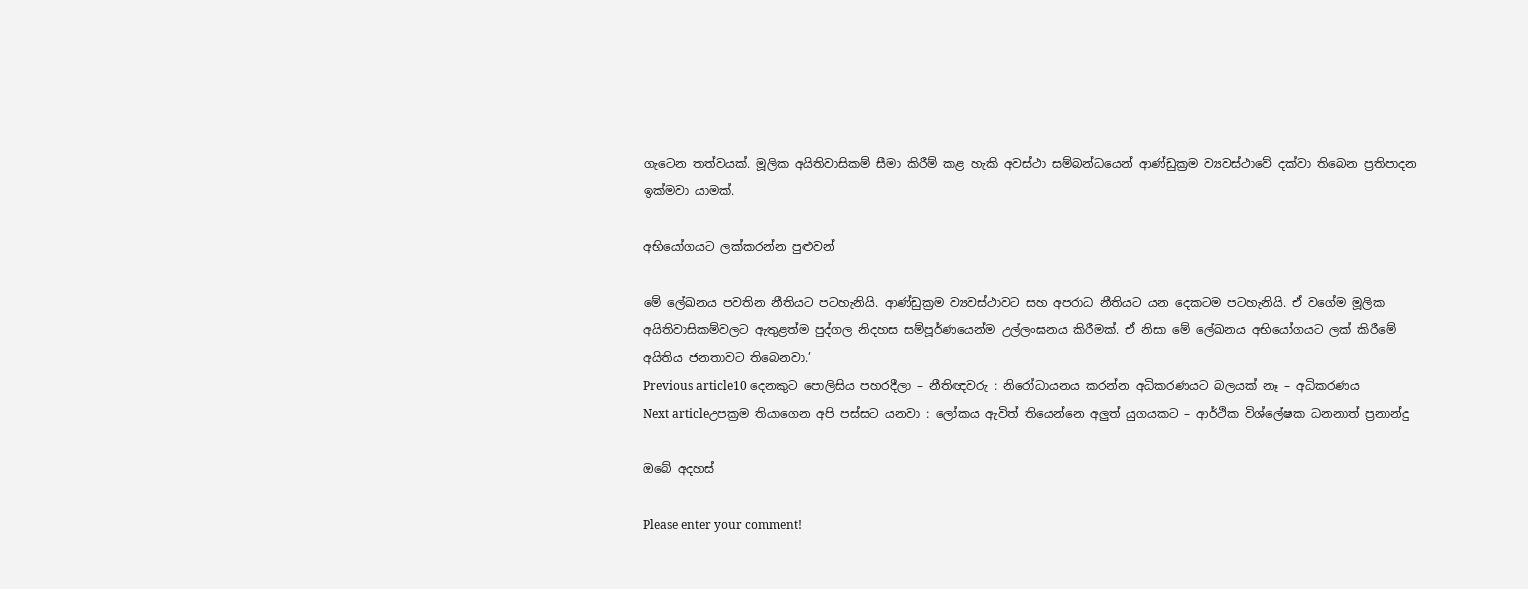ගැටෙන තත්වයක්. මූලික අයිතිවාසිකම් සීමා කිරීම් කළ හැකි අවස්ථා සම්බන්ධයෙන් ආණ්ඩුක්‍රම ව්‍යවස්ථාවේ දක්වා තිබෙන ප්‍රතිපාදන ඉක්මවා යාමක්.

අභියෝගයට ලක්කරන්න පුළුවන්

මේ ලේඛනය පවතින නීතියට පටහැනියි. ආණ්ඩුක්‍රම ව්‍යවස්ථාවට සහ අපරාධ නීතියට යන දෙකටම පටහැනියි. ඒ වගේම මූලික අයිතිවාසිකම්වලට ඇතුළත්ම පුද්ගල නිදහස සම්පූර්ණයෙන්ම උල්ලංඝනය කිරීමක්. ඒ නිසා මේ ලේඛනය අභියෝගයට ලක් කිරීමේ අයිතිය ජනතාවට තිබෙනවා.’
Previous article10 දෙනකුට පොලිසිය පහරදීලා – නීතිඥවරු : නිරෝධායනය කරන්න අධිකරණයට බලයක් නෑ – අධිකරණය
Next articleඋපක්‍රම තියාගෙන අපි පස්සට යනවා : ලෝකය ඇවිත් තියෙන්නෙ අලුත් යුගයකට – ආර්ථික විශ්ලේෂක ධනනාත් ප්‍රනාන්දු

ඔබේ අදහස්

Please enter your comment!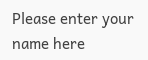Please enter your name here